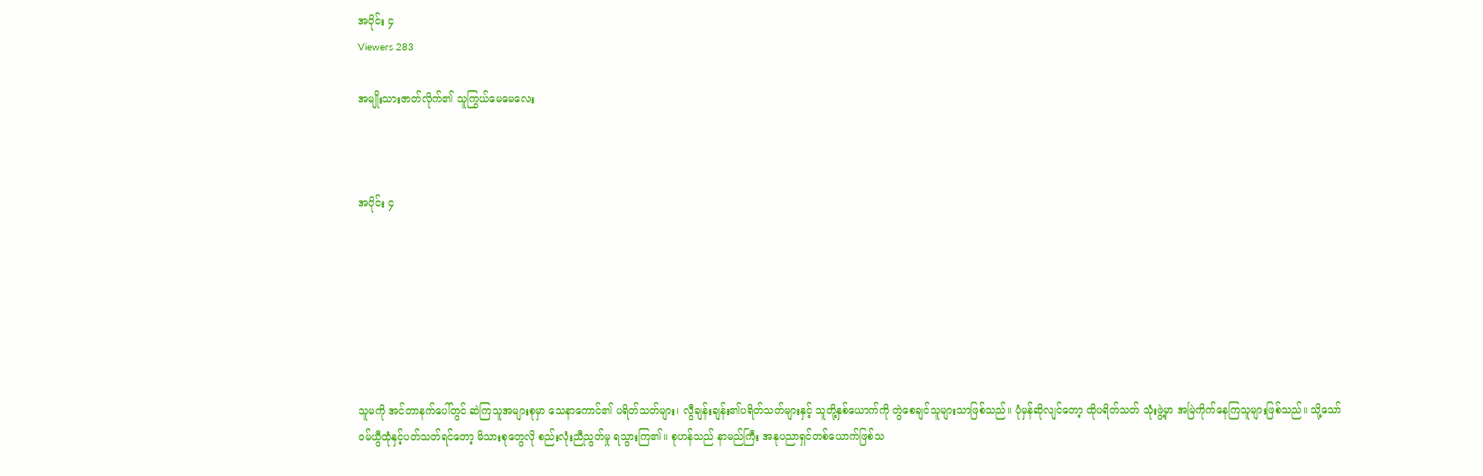အပိုင်း ၄
Viewers 283

အမျိုးသားဇာတ်လိုက်၏ သူကြွယ်မေမေလေး



အပိုင်း ၄







သူမကို အင်တာနက်ပေါ်တွင် ဆဲကြသူအများစုမှာ သေနာကောင်၏ ပရိတ်သတ်များ၊ လွီချန်းချန်း၏ပရိတ်သတ်များနှင့် သူတို့နှစ်ယောက်ကို တွဲစေချင်သူများသာဖြစ်သည်။ ပုံမှန်ဆိုလျင်တော့ ထိုပရိတ်သတ် သုံးဖွဲ့မှာ အမြဲကိုက်နေကြသူများဖြစ်သည်။ သို့သော် ဝမ်ယွီထုံနှင့်ပတ်သတ်ရင်တော့ မိသားစုတွေလို စည်းလုံးညီညွတ်မှု ရသွားကြ၏။ စုဟန်သည် နာမည်ကြီး အနုပညာရှင်တစ်ယောက်ဖြစ်သ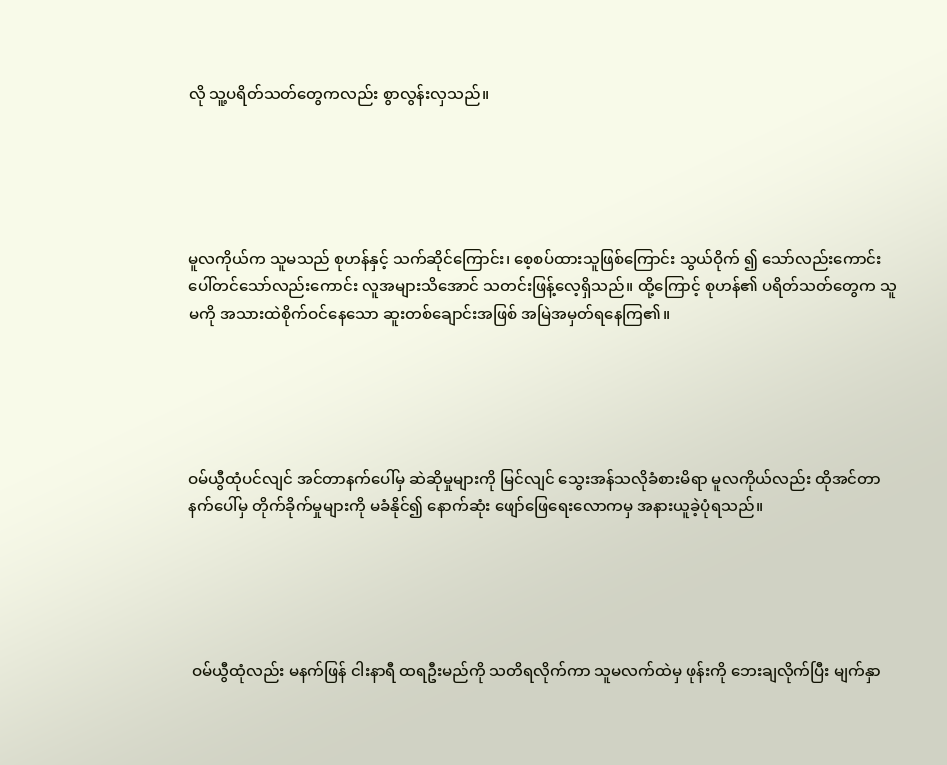လို သူ့ပရိတ်သတ်တွေကလည်း စွာလွန်းလှသည်။





မူလကိုယ်က သူမသည် စုဟန်နှင့် သက်ဆိုင်ကြောင်း၊‌ စေ့စပ်ထားသူဖြစ်‌ကြောင်း သွယ်ဝိုက် ၍ သော်လည်းကောင်း ပေါ်တင်သော်လည်းကောင်း လူအများသိအောင် သတင်းဖြန့်လေ့ရှိသည်။ ထို့ကြောင့် စုဟန်၏ ပရိတ်သတ်တွေက သူမကို အသားထဲစိုက်ဝင်နေသော ဆူးတစ်ချောင်းအဖြစ် အမြဲအမှတ်ရနေကြ၏။





ဝမ်ယွီထုံပင်လျင် အင်တာနက်ပေါ်မှ ဆဲဆိုမှုများကို မြင်လျင် သွေးအန်သလိုခံစားမိရာ မူလကိုယ်လည်း ထိုအင်တာနက်ပေါ်မှ တိုက်ခိုက်မှုများကို မခံနိုင်၍ နောက်ဆုံး ဖျော်ဖြေရေးလောကမှ အနားယူခဲ့ပုံရသည်။





 ဝမ်ယွီထုံလည်း မနက်ဖြန် ငါးနာရီ ထရဦးမည်ကို သတိရလိုက်ကာ သူမလက်ထဲမှ ဖုန်းကို ဘေးချလိုက်ပြီး မျက်နှာ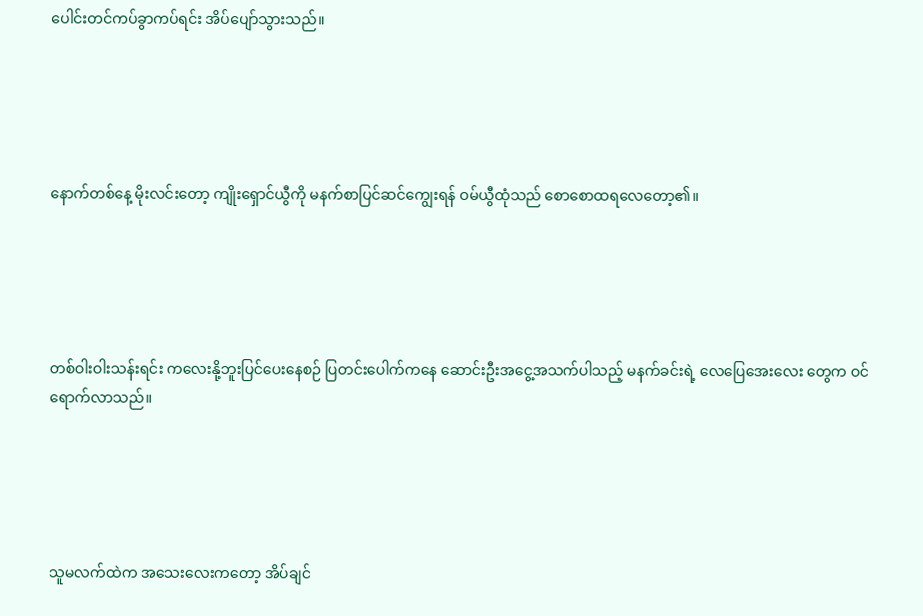ပေါင်းတင်ကပ်ခွာကပ်ရင်း အိပ်ပျော်သွားသည်။





နောက်တစ်နေ့ မိုးလင်းတော့ ကျိုးရှောင်ယွီကို မနက်စာပြင်ဆင်ကျွေးရန် ‌ဝမ်ယွီထုံသည် စောစောထရလေတော့၏။





တစ်ဝါးဝါးသန်းရင်း ကလေးနို့ဘူးပြင်ပေးနေစဉ် ပြတင်းပေါက်ကနေ ဆောင်းဦးအငွေ့အသက်ပါသည့် မနက်ခင်းရဲ့ လေပြေအေးလေး တွေက ဝင်ရောက်လာသည်။





သူမလက်ထဲက အသေးလေးကတော့ အိပ်ချင်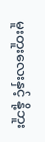မူးတူးလေးနှင့် နို့ဘူး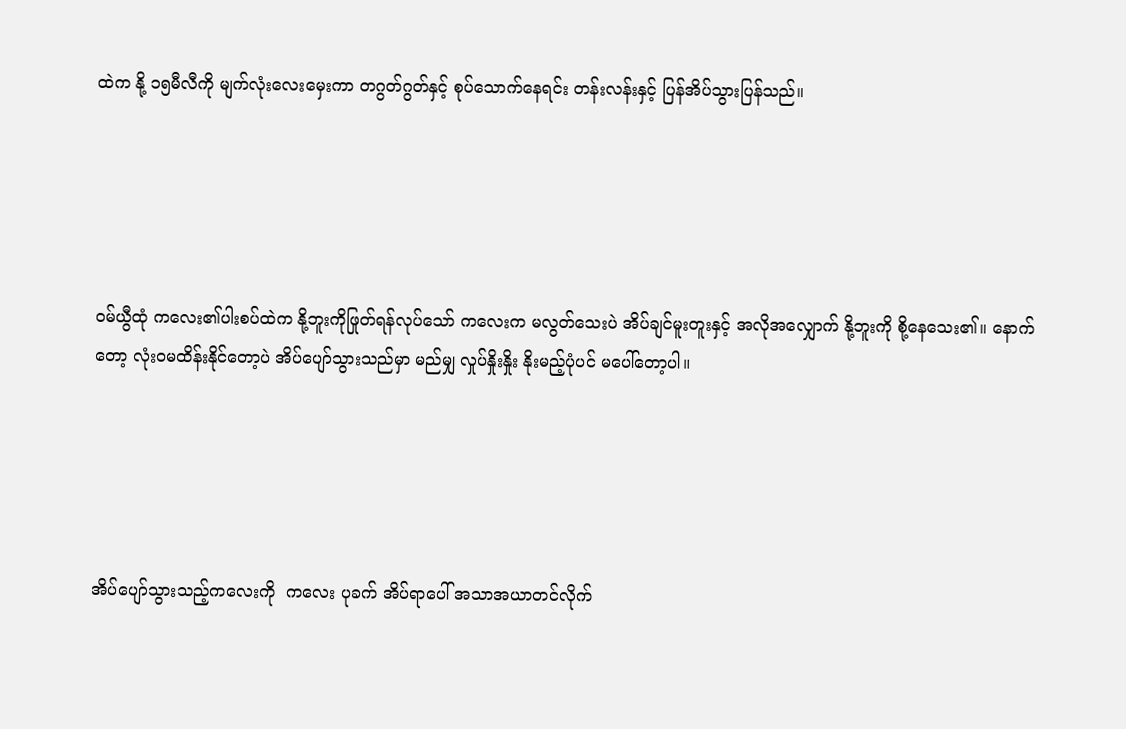ထဲက နို့ ၁၅မီလီကို မျက်လုံးလေးမှေးကာ တဂွတ်ဂွတ်နှင့် စုပ်သောက်‌နေရင်း တန်းလန်းနှင့် ပြန်အိပ်သွားပြန်သည်။





ဝမ်ယွီထုံ ကလေး၏ပါးစပ်ထဲက နို့ဘူးကိုဖြုတ်ရန်လုပ်သော် ကလေးက မလွတ်သေးပဲ အိပ်ချင်မူးတူးနှင့် အလိုအလျှောက် နို့ဘူးကို စို့နေသေး၏။ နောက်တော့ လုံးဝမထိန်းနိုင်တော့ပဲ အိပ်ပျော်သွားသည်မှာ မည်မျှ လှုပ်နှိုးနှိုး နိုးမည့်ပုံပင် မပေါ်တော့ပါ။





အိပ်ပျော်သွားသည့်ကလေးကို  ကလေး ပုခက် အိပ်ရာပေါ် အသာအယာတင်လိုက်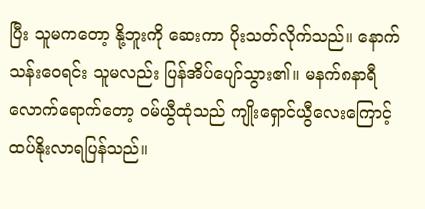ပြီး သူမကတော့ နို့ဘူးကို ဆေးကာ ပိုးသတ်လိုက်သည်။ နောက် သန်းဝေရင်း သူမလည်း ပြန်အိပ်ပျော်သွား၏။ မနက်၈နာရီလောက်ရောက်တော့ ဝမ်ယွီထုံသည် ကျိုးရှောင်ယွီလေးကြောင့် ထပ်နိုးလာရပြန်သည်။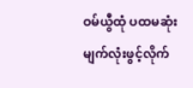ဝမ်ယွီထုံ ပထမဆုံး မျက်လုံးဖွင့်လိုက်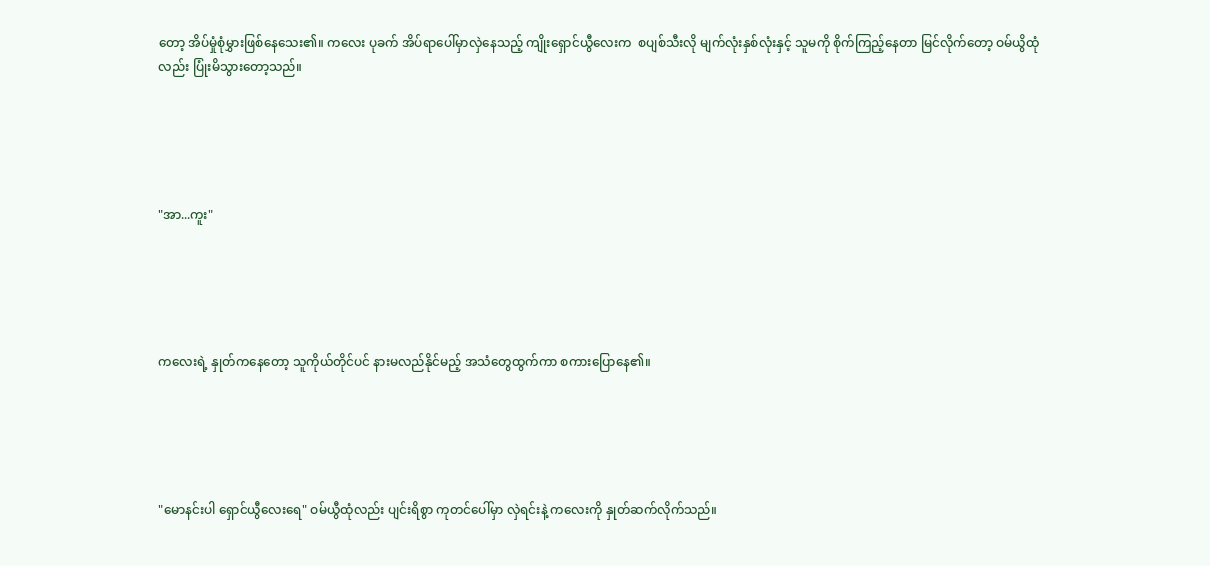တော့ အိပ်မှုံစုံမွှားဖြစ်နေသေး၏။ ကလေး ပုခက် အိပ်ရာပေါ်မှာလှဲနေသည့် ကျိုးရှောင်ယွီလေးက  စပျစ်သီးလို မျက်လုံးနှစ်လုံးနှင့် သူမကို စိုက်ကြည့်နေတာ မြင်လိုက်တော့ ဝမ်ယွိထုံလည်း ပြုံးမိသွားတော့သည်။





"အာ...ကူး"





ကလေးရဲ့ နှုတ်ကနေတော့ သူကိုယ်တိုင်ပင် နားမလည်နိုင်မည့် အသံတွေထွက်ကာ စကားပြောနေ၏။





"မောနင်းပါ ရှောင်ယွီလေးရေ" ဝမ်ယွီထုံလည်း ပျင်းရိစွာ ကုတင်ပေါ်မှာ လှဲရင်းနဲ့ ကလေးကို နှုတ်ဆက်လိုက်သည်။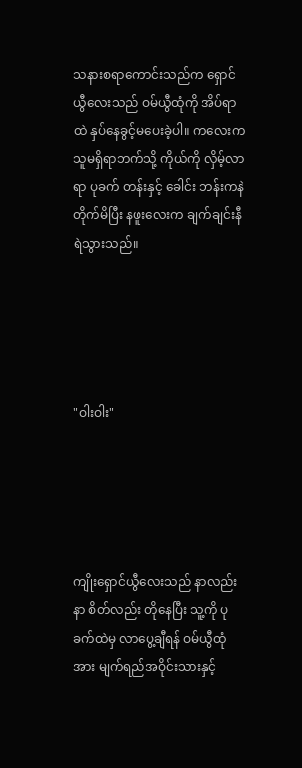သနားစရာကောင်းသည်က ရှောင်ယွီလေးသည် ဝမ်ယွီထုံကို အိပ်ရာထဲ နှပ်နေခွင့်မပေးခဲ့ပါ။ ကလေးက သူမရှိရာဘက်သို့ ကိုယ်ကို လှိမ့်လာရာ ပုခက် တန်းနှင့် ခေါင်း ဘန်းကနဲ တိုက်မိပြီး နဖူးလေးက ချက်ချင်းနီရဲသွားသည်။





"ဝါးဝါး"





ကျိုးရှောင်ယွီလေးသည် နာလည်း နာ စိတ်လည်း တိုနေပြီး သူ့ကို ပုခက်ထဲမှ လာပွေ့ချီရန် ဝမ်ယွီထုံအား မျက်ရည်အဝိုင်းသားနှင့်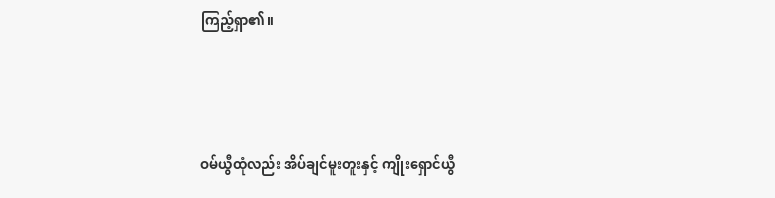ကြည့်ရှာ၏။





ဝမ်ယွီထုံလည်း အိပ်ချင်မူးတူးနှင့် ကျိုးရှောင်ယွီ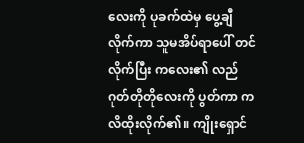လေးကို ပုခက်ထဲမှ ပွေ့ချီလိုက်ကာ သူမအိပ်ရာပေါ် တင်လိုက်ပြီး ကလေး၏ လည်ဂုတ်တိုတိုလေးကို ပွတ်ကာ ကလိထိုးလိုက်၏။ ကျိုးရှောင်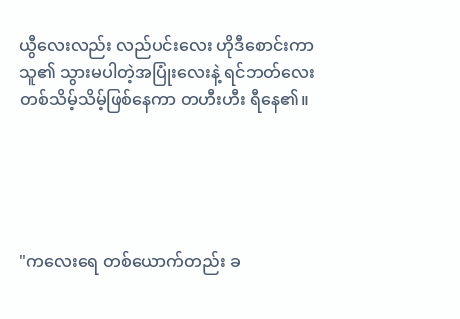ယွီလေးလည်း လည်ပင်းလေး ဟိုဒီစောင်းကာ သူ၏ သွားမပါတဲ့အပြုံးလေးနဲ့ ရင်ဘတ်လေးတစ်သိမ့်သိမ့်ဖြစ်နေကာ တဟီးဟီး ရီနေ၏။





"ကလေးရေ တစ်ယောက်တည်း ခ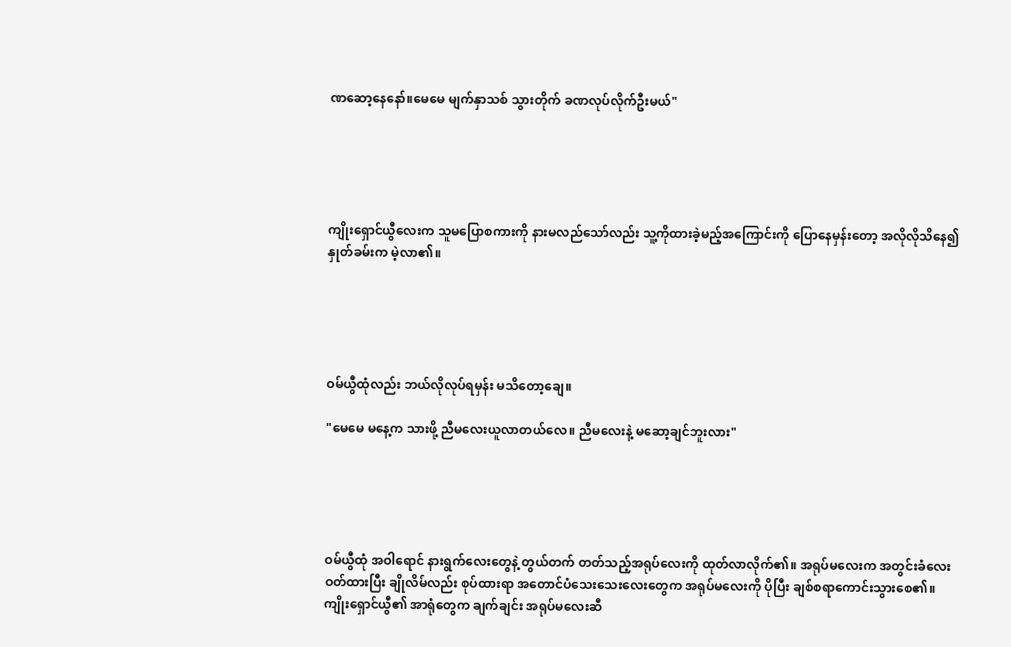ဏဆော့နေနော်။မေမေ မျက်နှာသစ် သွားတိုက် ခဏလုပ်လိုက်ဦးမယ်"





ကျိုးရှောင်ယွီလေးက သူမပြောစကားကို နားမလည်သော်လည်း သူ့ကိုထားခဲ့မည့်အကြောင်းကို ပြောနေမှန်းတော့ အလိုလိုသိနေ၍ နှုတ်ခမ်းက မဲ့လာ၏။





ဝမ်ယွီထုံလည်း ဘယ်လိုလုပ်ရမှန်း မသိတော့ချေ။

"မေမေ မနေ့က သားဖို့ ညီမလေးယူလာတယ်လေ။ ညီမလေးနဲ့ မဆော့ချင်ဘူးလား"





ဝမ်ယွီထုံ အဝါရောင် နားရွက်လေးတွေနဲ့ တွယ်တက် တတ်သည့်အရုပ်လေးကို ထုတ်လာလိုက်၏။ အရုပ်မလေးက အတွင်းခံလေးဝတ်ထားပြီး ချိုလိမ်လည်း စုပ်ထားရာ အတောင်ပံသေးသေးလေးတွေက အရုပ်မလေးကို ပိုပြီး ချစ်စရာကောင်းသွားစေ၏။ ကျိုးရှောင်ယွီ၏ အာရုံတွေက ချက်ချင်း အရုပ်မလေးဆီ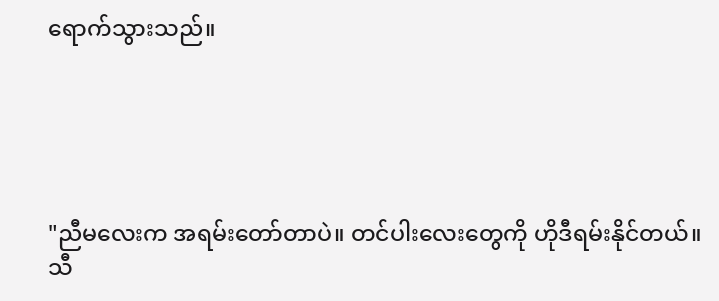ရောက်သွားသည်။





"ညီမလေးက အရမ်းတော်တာပဲ။ တင်ပါးလေးတွေကို ဟိုဒီရမ်းနိုင်တယ်။ သီ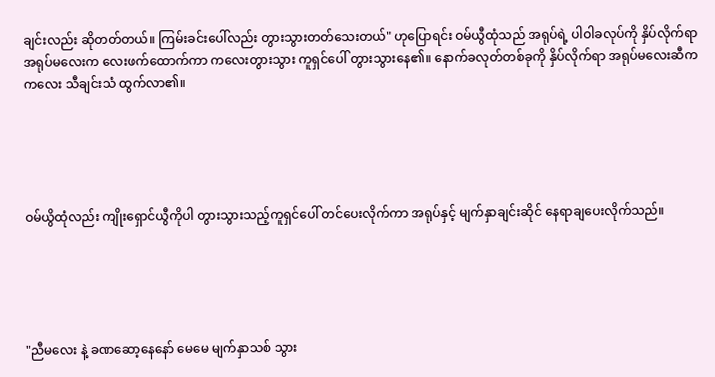ချင်းလည်း ဆိုတတ်တယ်။ ကြမ်းခင်းပေါ်လည်း တွားသွားတတ်သေးတယ်" ဟုပြောရင်း ဝမ်ယွီထုံသည် အရုပ်ရဲ့ ပါဝါခလုပ်ကို နှိပ်လိုက်ရာ အရုပ်မလေးက လေးဖက်ထောက်ကာ ကလေးတွားသွား ကူရှင်ပေါ် တွားသွားနေ၏။ နောက်ခလုတ်တစ်ခုကို နှိပ်လိုက်ရာ အရုပ်မလေးဆီက ကလေး သီချင်းသံ ထွက်လာ၏။





ဝမ်ယွိထုံလည်း ကျိုးရှောင်ယွီကိုပါ တွားသွားသည့်ကူရှင်ပေါ် တင်ပေးလိုက်ကာ အရုပ်နှင့် မျက်နှာချင်းဆိုင် နေရာချပေးလိုက်သည်။





"ညီမလေး နဲ့ ခဏဆော့နေနော် မေမေ မျက်နှာသစ် သွား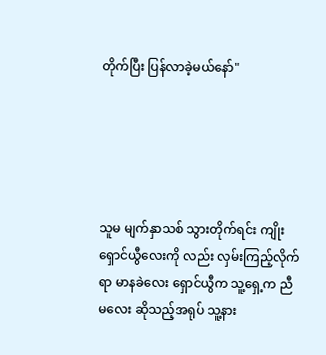တိုက်ပြီး ပြန်လာခဲ့မယ်နော်"





သူမ မျက်နှာသစ် သွားတိုက်ရင်း ကျိုးရှောင်ယွီလေးကို လည်း လှမ်းကြည့်လိုက်ရာ မာနခဲလေး ရှောင်ယွီက သူ့ရှေ့က ညီမလေး ဆိုသည့်အရုပ် သူ့နား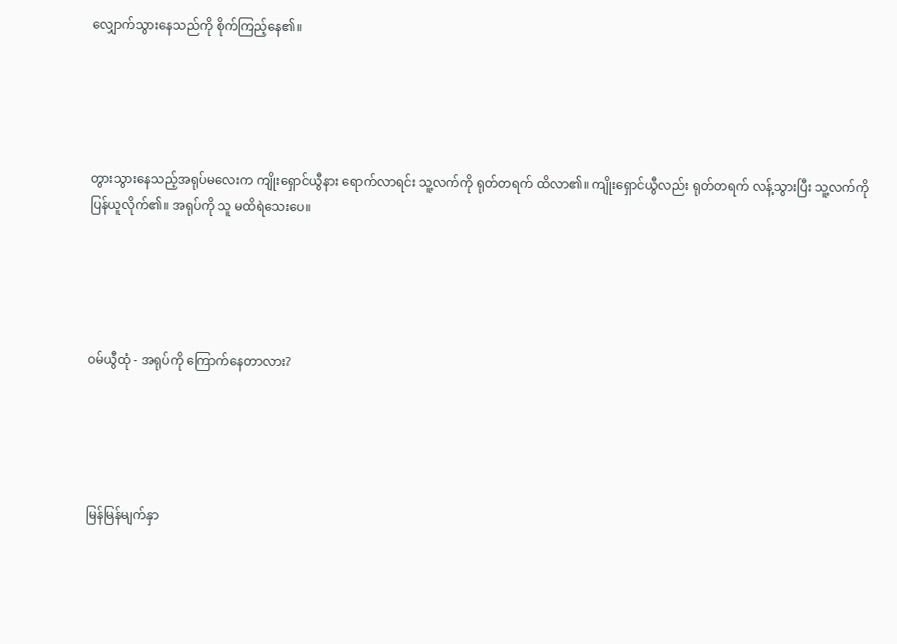လျှောက်သွားနေသည်ကို စိုက်ကြည့်နေ၏။





တွားသွားနေသည့်အရုပ်မလေးက ကျိုးရှောင်ယွီနား ရောက်လာရင်း သူ့လက်ကို ရုတ်တရက် ထိလာ၏။ ကျိုးရှောင်ယွီလည်း ရုတ်တရက် လန့်သွားပြီး သူ့လက်ကို ပြန်ယူလိုက်၏။ အရုပ်ကို သူ မထိရဲသေးပေ။





ဝမ်ယွီထုံ - အရုပ်ကို ကြောက်နေတာလား?





မြန်မြန်မျက်နှာ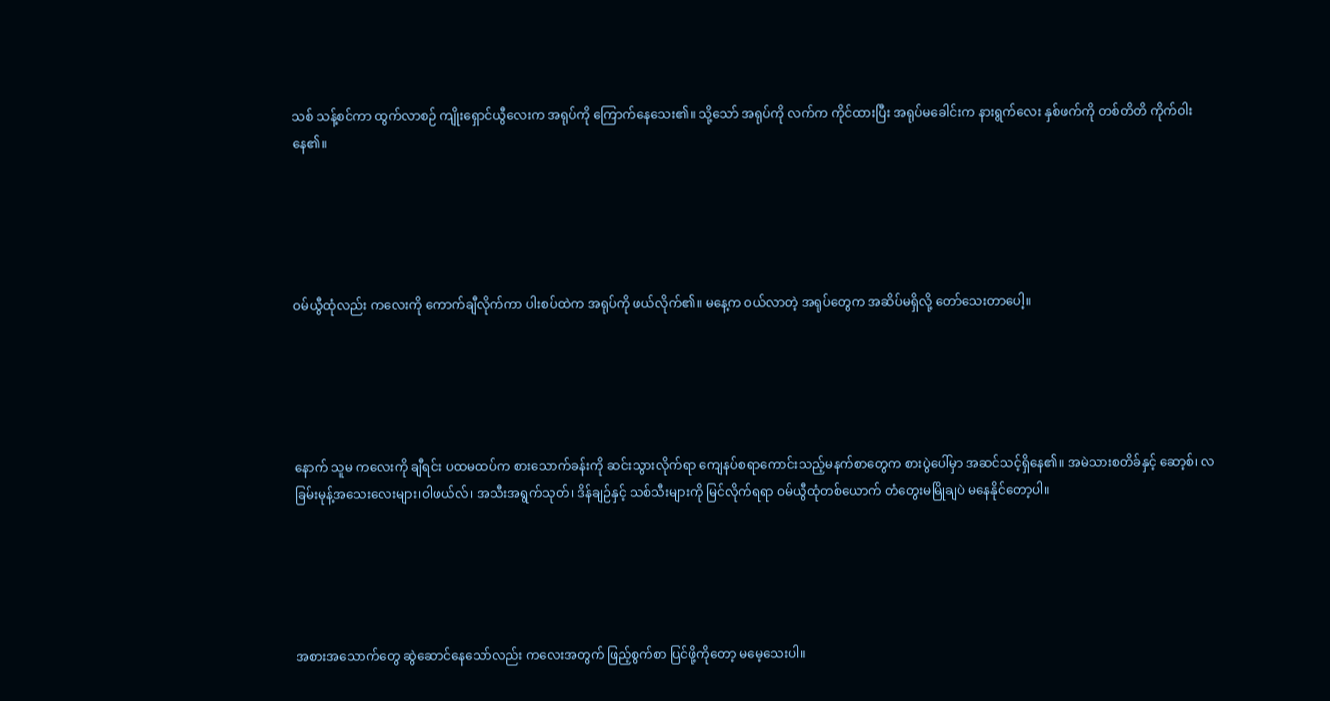သစ် သန့်စင်ကာ ထွက်လာစဉ် ကျိုးရှောင်ယွီလေးက အရုပ်ကို ကြောက်နေသေး၏။ သို့သော် အရုပ်ကို လက်က ကိုင်ထားပြီး အရုပ်မခေါင်းက နားရွက်လေး နှစ်ဖက်ကို တစ်တိတိ ကိုက်ဝါးနေ၏။





ဝမ်ယွီထုံလည်း ကလေးကို ကောက်ချီလိုက်ကာ ပါးစပ်ထဲက အရုပ်ကို ဖယ်လိုက်၏။ မနေ့က ဝယ်လာတဲ့ အရုပ်တွေက အဆိပ်မရှိလို့ တော်သေးတာပေါ့။





နောက် သူမ ကလေးကို ချီရင်း ပထမထပ်က စားသောက်ခန်းကို ဆင်းသွားလိုက်ရာ ကျေနပ်စရာကောင်းသည့်မနက်စာတွေက စားပွဲပေါ်မှာ အဆင်သင့်ရှိနေ၏။ အမဲသားစတိခ်နှင့် ဆော့စ်၊ လခြမ်းမုန့်အသေးလေးများ၊ဝါဖယ်လ်၊ အသီးအရွက်သုတ်၊ ဒိန်ချဉ်နှင့် သစ်သီးများကို မြင်လိုက်ရရာ ဝမ်ယွီထုံတစ်ယောက် တံတွေးမမြိုချပဲ မနေနိုင်တော့ပါ။





အစားအသောက်တွေ ဆွဲဆောင်နေသော်လည်း ကလေးအတွက် ဖြည့်စွက်စာ ပြင်ဖို့ကိုတော့ မမေ့သေးပါ။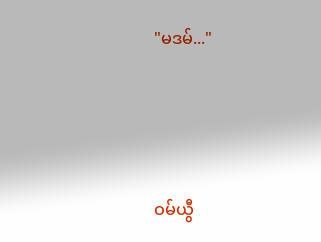"မဒမ်..."





ဝမ်ယွီ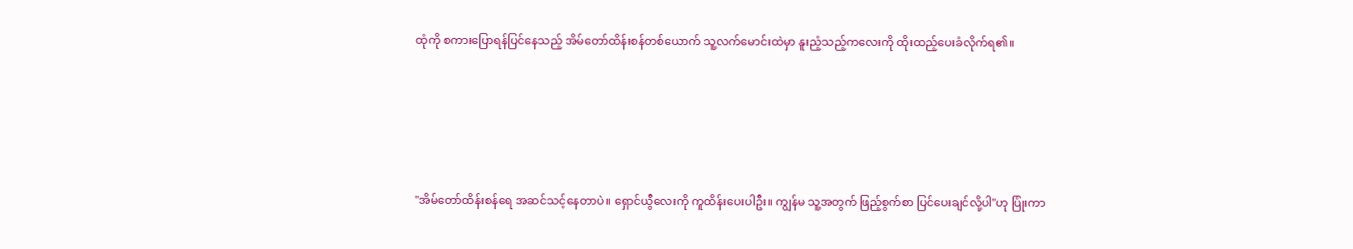ထုံကို စကားပြောရန်ပြင်နေသည့် အိမ်တော်ထိန်းစန်တစ်ယောက် သူ့လက်မောင်းထဲမှာ နူးညံ့သည့်ကလေးကို ထိုးထည့်ပေးခံလိုက်ရ၏။





"အိမ်တော်ထိန်းစန်ရေ အဆင်သင့်နေတာပဲ။ ရှောင်ယွီလေးကို ကူထိန်းပေးပါဦး။ ကျွန်မ သူ့အတွက် ဖြည့်စွက်စာ ပြင်ပေးချင်လို့ပါ"ဟု ပြုံးကာ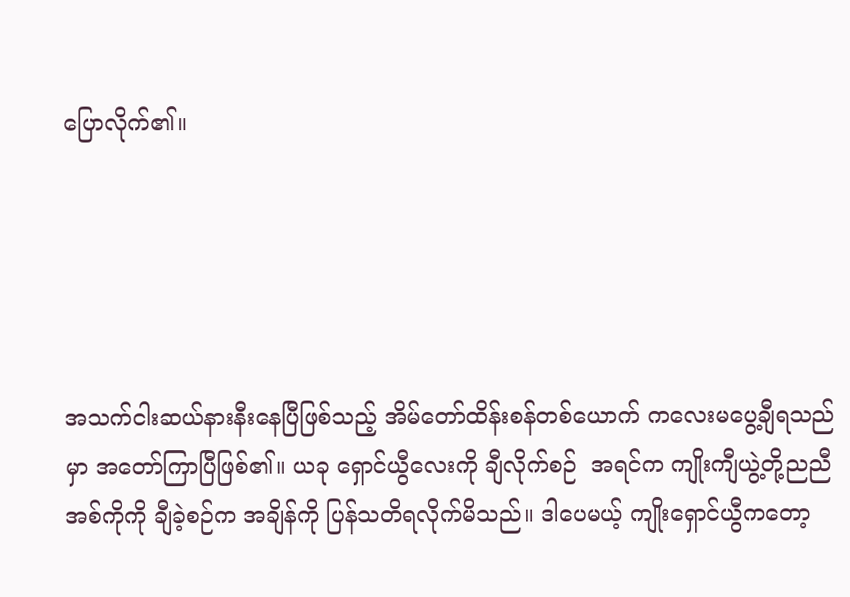ပြောလိုက်၏။





အသက်ငါးဆယ်နားနီးနေပြီဖြစ်သည့် အိမ်တော်ထိန်းစန်တစ်ယောက် ကလေးမပွေ့ချီရသည်မှာ အတော်ကြာပြီဖြစ်၏။ ယခု ရှောင်ယွီလေးကို ချီလိုက်စဉ်  အရင်က ကျိုးကျီယွဲ့တို့ညညီအစ်ကိုကို ချီခဲ့စဉ်က အချိန်ကို ပြန်သတိရလိုက်မိသည်။ ဒါပေမယ့် ကျိုးရှောင်ယွီကတော့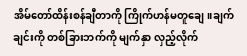အိမ်တော်ထိန်းစန်ချီတာကို ကြိုက်ဟန်မတူချေ။ချက်ချင်းကို တစ်ခြားဘက်ကို မျက်နှာ လှည့်လိုက်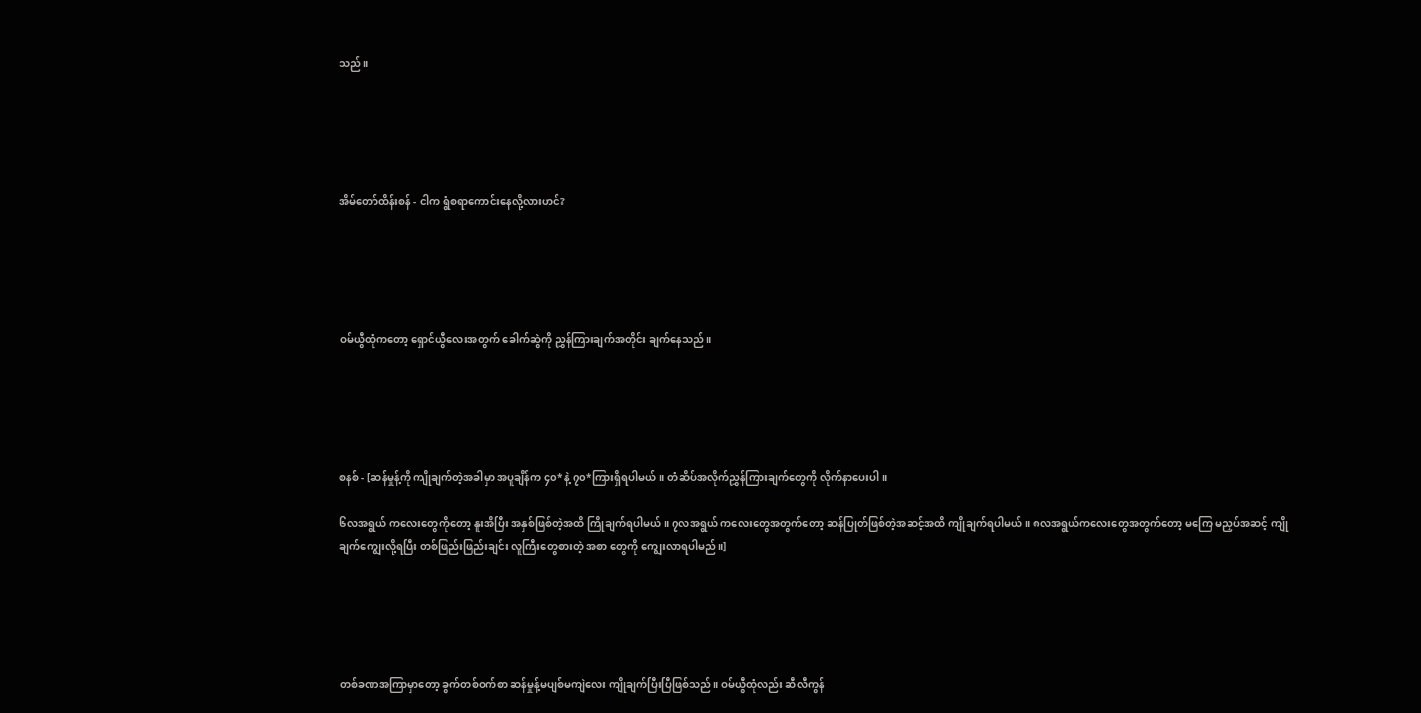သည်။





အိမ်တော်ထိန်းစန် - ငါက ရွံစရာကောင်းနေလို့လားဟင်?





ဝမ်ယွီထုံကတော့ ရှောင်ယွီလေးအတွက် ခေါက်ဆွဲကို ညွှန်ကြားချက်အတိုင်း ချက်နေသည်။





စနစ် - [ဆန်မှုန့်ကို ကျိုချက်တဲ့အခါမှာ အပူချိန်က ၄၀* နဲ့ ၇၀*ကြားရှိရပါမယ်။ တံဆိပ်အလိုက်ညွှန်ကြားချက်တွေကို လိုက်နာပေးပါ။

၆လအရွယ် ကလေးတွေကိုတော့ နူးအိပြီး အနှစ်ဖြစ်တဲ့အထိ ကြိုချက်ရပါမယ်။ ၇လအရွယ် ကလေးတွေအတွက်တော့ ဆန်ပြုတ်ဖြစ်တဲ့အဆင့်အထိ ကျိုချက်ရပါမယ်။ ၈လအရွယ်ကလေးတွေအတွက်တော့ မကြေ မညှပ်အဆင့် ကျိုချက်ကျွေးလို့ရပြီး တစ်ဖြည်းဖြည်းချင်း လူကြီးတွေစားတဲ့ အစာ တွေကို ကျွေးလာရပါမည်။]





တစ်ခဏအကြာမှာတော့ ခွက်တစ်ဝက်စာ ဆန်မှုန့်မပျစ်မကျဲလေး ကျိုချက်ပြီးပြီဖြစ်သည်။ ဝမ်ယွီထုံလည်း ဆီလီကွန်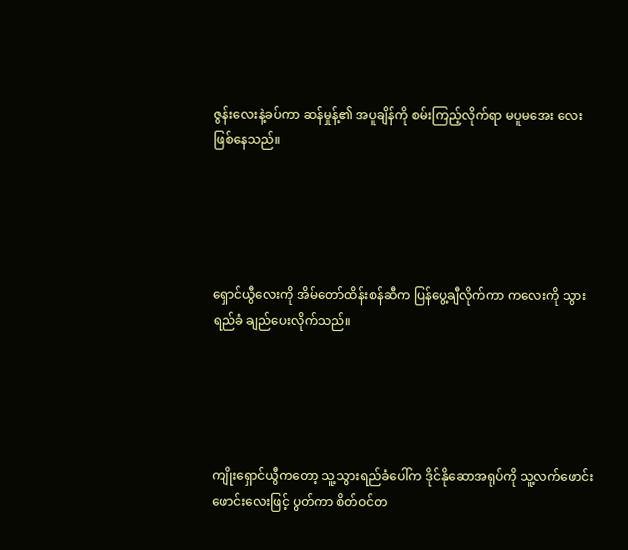ဇွန်းလေးနဲ့ခပ်ကာ ဆန်မှုန့်၏ အပူချိန်ကို စမ်းကြည့်လိုက်ရာ မပူမအေး လေးဖြစ်နေသည်။





ရှောင်ယွီလေးကို အိမ်တော်ထိန်းစန်ဆီက ပြန်ပွေ့ချီလိုက်ကာ ကလေးကို သွားရည်ခံ ချည်ပေးလိုက်သည်။





ကျိုးရှောင်ယွီကတော့ သူ့သွားရည်ခံပေါ်က ဒိုင်နိုဆောအရုပ်ကို သူ့လက်ဖောင်းဖောင်းလေးဖြင့် ပွတ်ကာ စိတ်ဝင်တ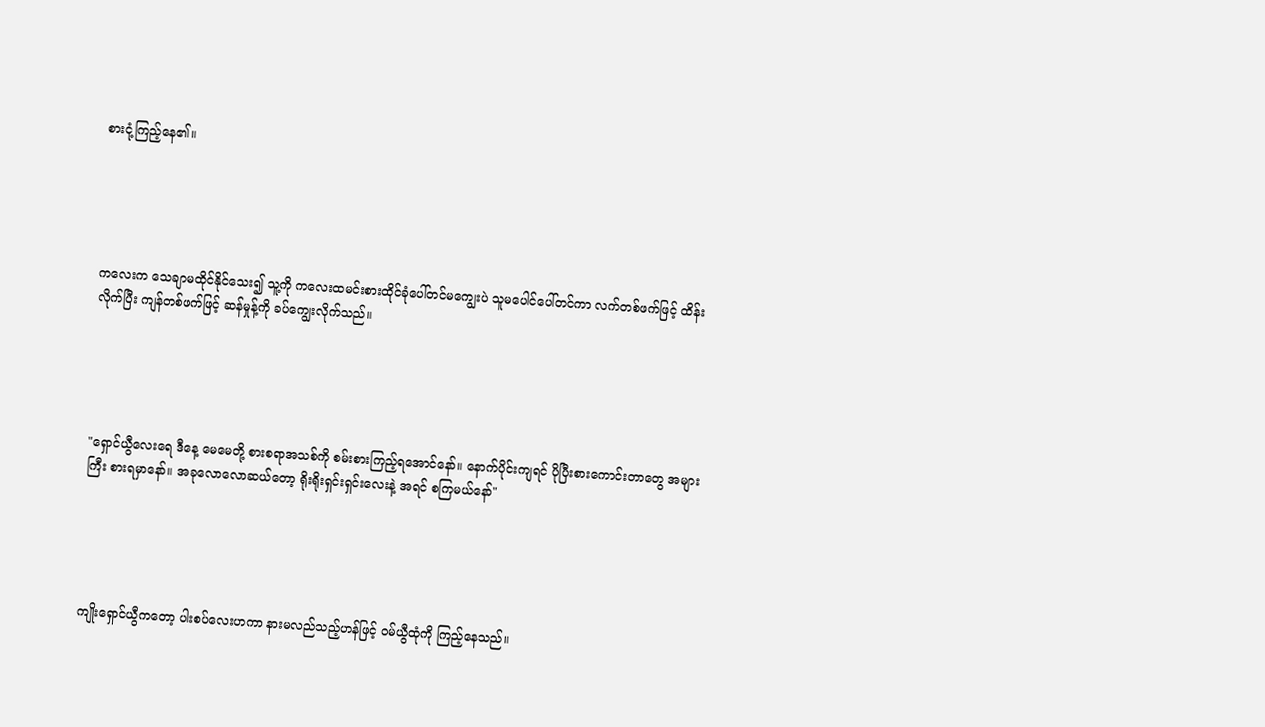စားငုံ့ကြည့်နေ၏။





ကလေးက သေချာမထိုင်နိုင်သေး၍ သူ့ကို ကလေးထမင်းစားထိုင်ခုံပေါ်တင်မကျွေးပဲ သူမပေါင်ပေါ်တင်ကာ လက်တစ်ဖက်ဖြင့် ထိန်းလိုက်ပြီး ကျန်တစ်ဖက်ဖြင့် ဆန်မှုန့်ကို ခပ်ကျွေးလိုက်သည်။





"ရှောင်ယွီလေးရေ ဒီနေ့ မေမေတို့ စားစရာအသစ်ကို စမ်းစားကြည့်ရအောင်နော်။ နောက်ပိုင်းကျရင် ပိုပြီးစားကောင်းတာတွေ အများကြီး စားရမှာနော်။ အခုလောလောဆယ်တော့ ရိုးရိုးရှင်းရှင်းလေးနဲ့ အရင် စကြမယ်နော်"





ကျိုးရှောင်ယွီကတော့ ပါးစပ်လေးဟကာ နားမလည်သည့်ဟန်ဖြင့် ဝမ်ယွီထုံကို ကြည့်နေသည်။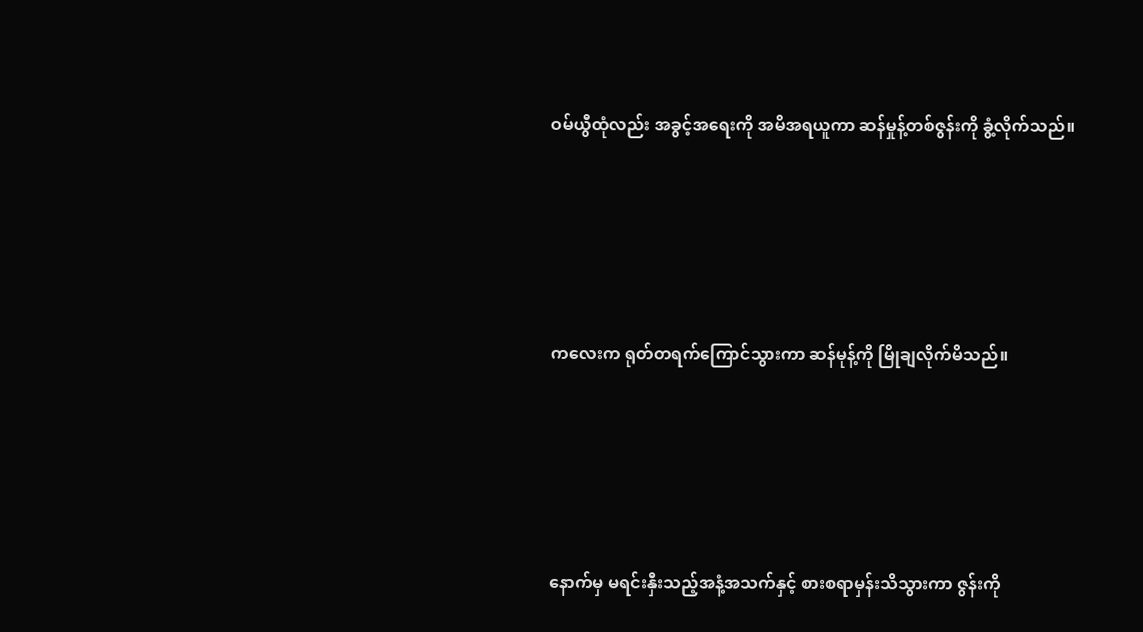ဝမ်ယွီထုံလည်း အခွင့်အရေးကို အမိအရယူကာ ဆန်မှုန့်တစ်ဇွန်းကို ခွံ့လိုက်သည်။





ကလေးက ရုတ်တရက်ကြောင်သွားကာ ဆန်မုန့်ကို မြိုချလိုက်မိသည်။





နောက်မှ မရင်းနှီးသည့်အနံ့အသက်နှင့် စားစရာမှန်းသိသွားကာ ဇွန်းကို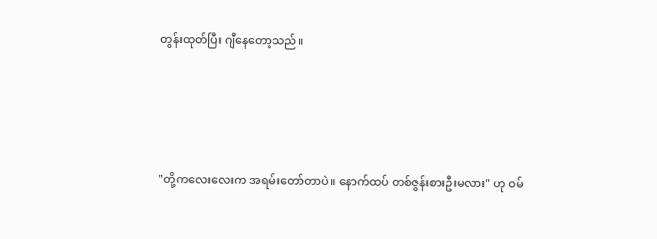တွန်းထုတ်ပြီး ဂျီနေတော့သည်။





"တို့ကလေးလေးက အရမ်းတော်တာပဲ။ နောက်ထပ် တစ်ဇွန်းစားဦးမလား" ဟု ဝမ်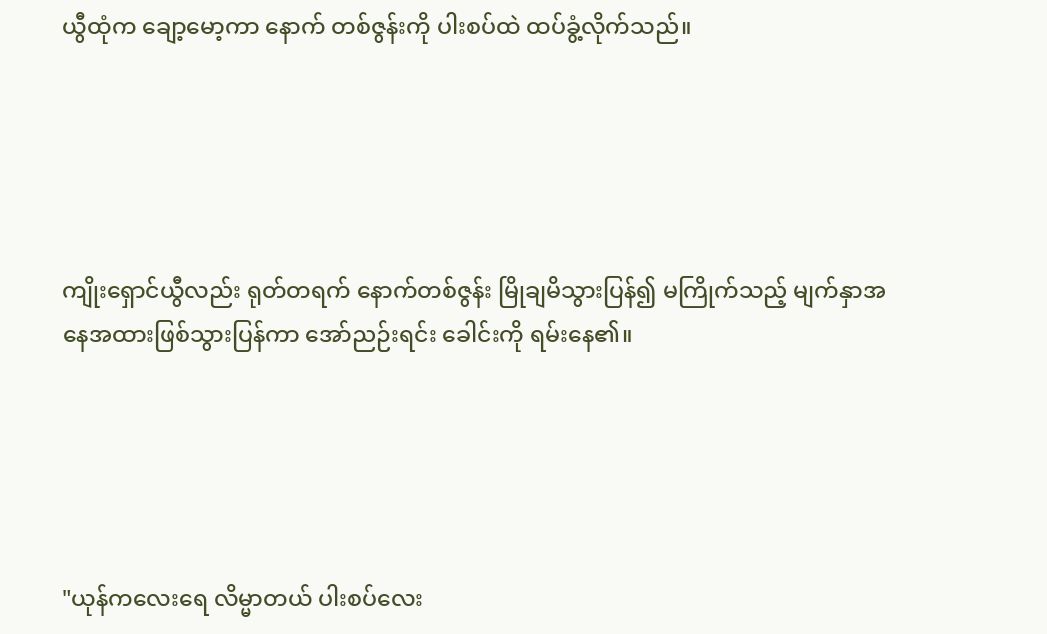ယွီထုံက ချော့မော့ကာ နောက် တစ်ဇွန်းကို ပါးစပ်ထဲ ထပ်ခွံ့လိုက်သည်။





ကျိုးရှောင်ယွီလည်း ရုတ်တရက် နောက်တစ်ဇွန်း မြိုချမိသွားပြန်၍ မကြိုက်သည့် မျက်နှာအနေအထားဖြစ်သွားပြန်ကာ အော်ညဉ်းရင်း ခေါင်းကို ရမ်းနေ၏။





"ယုန်ကလေးရေ လိမ္မာတယ် ပါးစပ်လေး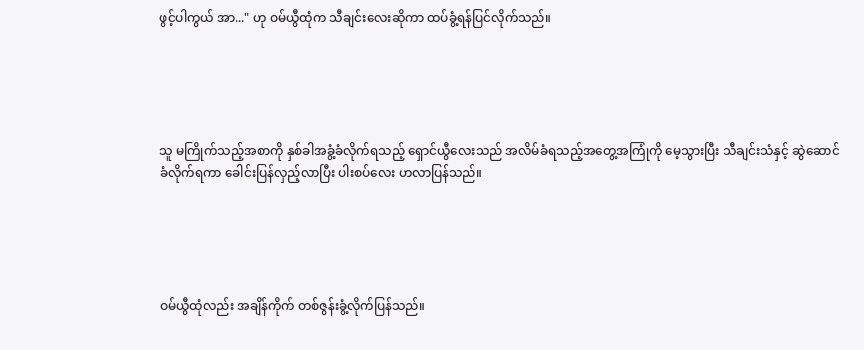ဖွင့်ပါကွယ် အာ..." ဟု ဝမ်ယွီထုံက သီချင်းလေးဆိုကာ ထပ်ခွံ့ရန်ပြင်လိုက်သည်။





သူ မကြိုက်သည့်အစာကို နှစ်ခါအခွံ့ခံလိုက်ရသည့် ရှောင်ယွီလေးသည် အလိမ်ခံရသည့်အတွေ့အကြုံကို မေ့သွားပြီး သီချင်းသံနှင့် ဆွဲဆောင်ခံလိုက်ရကာ ခေါင်းပြန်လှည့်လာပြီး ပါးစပ်လေး ဟလာပြန်သည်။





ဝမ်ယွီထုံလည်း အချိန်ကိုက် တစ်ဇွန်းခွံ့လိုက်ပြန်သည်။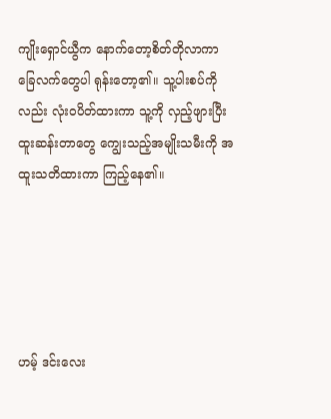ကျိုးရှောင်ယွီက နောက်တော့စိတ်တိုလာကာ ခြေလက်တွေပါ ရုန်းတော့၏။ သူ့ပါးစပ်ကိုလည်း လုံးဝပိတ်ထားကာ သူ့ကို လှည့်ဖျားပြီး ထူးဆန်းတာတွေ ကျွေးသည့်အမျိုးသမီးကို အထူးသတိထားကာ ကြည့်နေ၏။





ဟမ့် ဒင်းလေး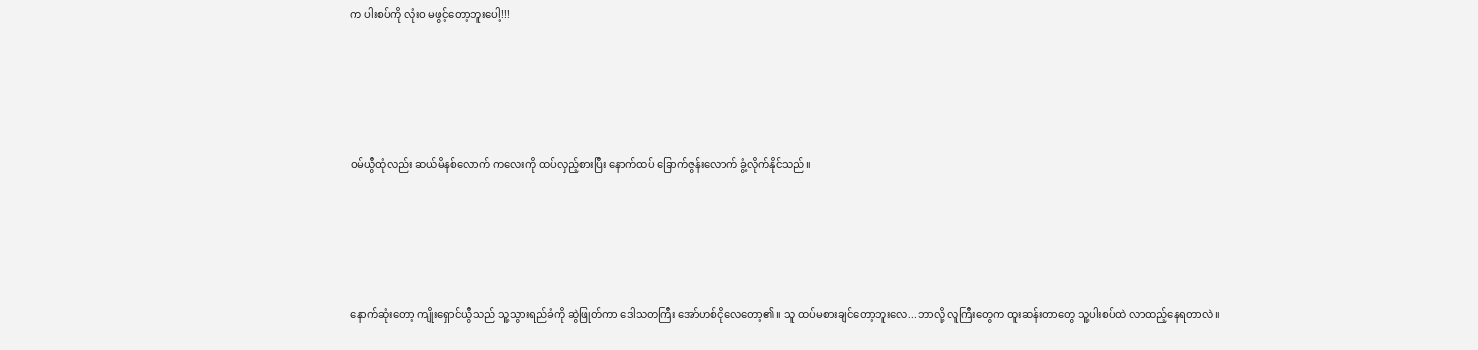က ပါးစပ်ကို လုံးဝ မဖွင့်တော့ဘူးပေါ့!!!





ဝမ်ယွီထုံလည်း ဆယ်မိနစ်လောက် ကလေးကို ထပ်လှည့်စားပြီး နောက်ထပ် ခြောက်ဇွန်းလောက် ခွံ့လိုက်နိုင်သည်။





နောက်ဆုံးတော့ ကျိုးရှောင်ယွီသည် သူ့သွား‌ရည်ခံကို ဆွဲဖြုတ်ကာ ဒေါသတကြီး အော်ဟစ်ငိုလေတော့၏။ သူ ထပ်မစားချင်တော့ဘူးလေ...ဘာလို့ လူကြီးတွေက ထူးဆန်းတာတွေ သူ့ပါးစပ်ထဲ လာထည့်နေရတာလဲ။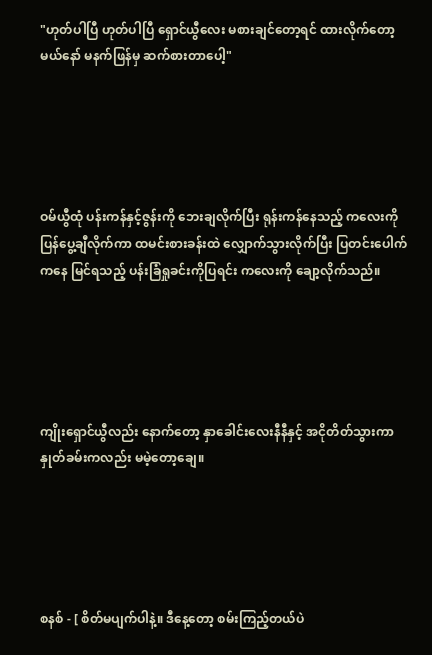"ဟုတ်ပါပြီ ဟုတ်ပါပြီ ရှောင်ယွီလေး မစားချင်တော့ရင် ထားလိုက်တော့မယ်နော် မနက်ဖြန်မှ ဆက်စားတာပေါ့"





ဝမ်ယွီထုံ ပန်းကန်နှင့်ဇွန်းကို ဘေးချလိုက်ပြီး ရုန်းကန်နေသည့် ကလေးကို ပြန်ပွေ့ချီလိုက်ကာ ထမင်းစားခန်းထဲ လျှောက်သွားလိုက်ပြီး ပြတင်းပေါက်ကနေ မြင်ရသည့် ပန်းခြံရှုခင်းကိုပြရင်း ကလေးကို ချော့လိုက်သည်။





ကျိုးရှောင်ယွီလည်း နောက်တော့ နှာခေါင်းလေးနီနီနှင့် အငိုတိတ်သွားကာ နှုတ်ခမ်းကလည်း မမဲ့တော့ချေ။





စနစ် - [ စိတ်မပျက်ပါနဲ့။ ဒီနေ့တော့ စမ်းကြည့်တယ်ပဲ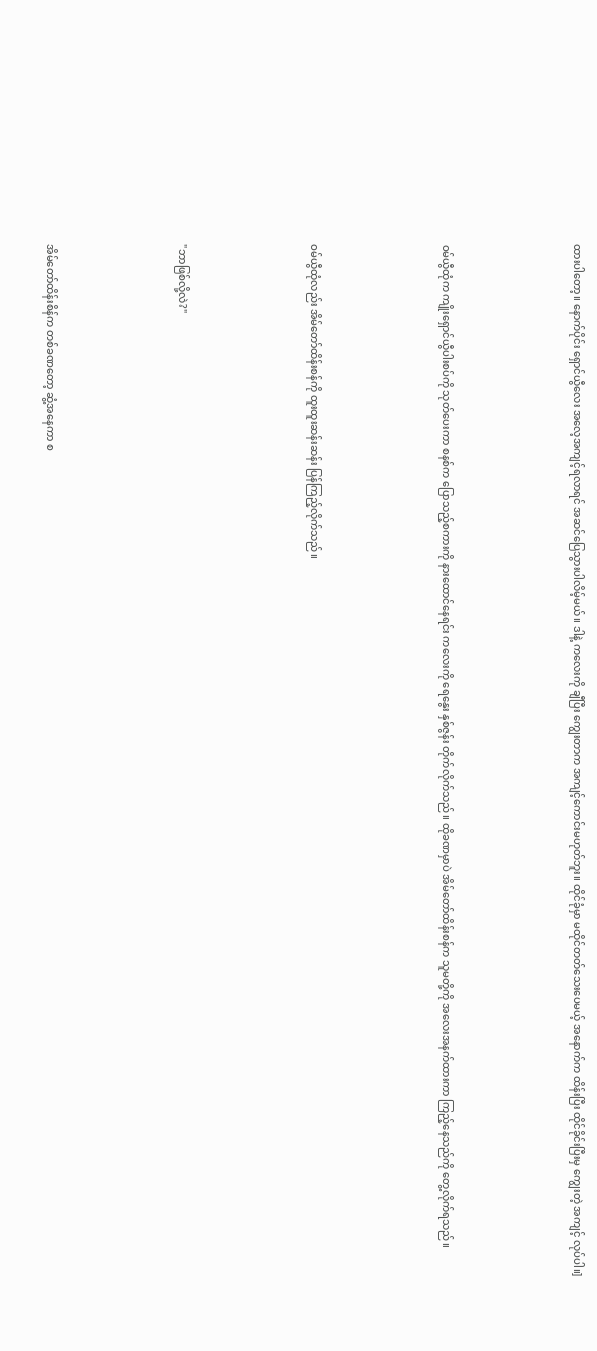ထားပါတော့။ နောက်ပိုင်း ရှောင်ယွီလေး အလေ့အကျင့်ရလာရင် အဆင်ပြေသွားပါလိမ့်မယ်။ ဒါနဲ့ ကလေးကို ချီပြီး ကျွေးတာက အကျင့်ကောင်းမဟုတ်ဘူး။ ထိုင်ခုံမှာ မထိုင်တတ်သေးပေမယ့် အနောက်က ထိန်းပြီး ထိုင်ခိုင်းပြီးမှ ကျွေးတဲ့ အကျင့် လုပ်ပါ။]





ဝမ်ယွီထုံက ကျိုးရှောင်ယွီပါးစပ်ကို သုတ်ပေးကာ စနစ်က ပြောသည့်စကားကို နားထောင်နေရင်း ကလေးကို ရေနွေး နှစ်ဇွန်း တိုက်လိုက်သည်။ ထိုခဏမှာပဲ အိမ်တော်ထိန်းစန်က သူမတို့ကို အလေးအနက်ထားကာ ကြည့်နေသည်ကို တွေ့လိုက်ရသည်။





ဝမ်ယွီထုံလည်း အိမ်တော်ထိန်းစန်ကို ထူးထူးဆန်းဆန်း ပြန်ကြည့်လိုက်သည်။





"ဘာဖြစ်လို့လဲ?"





အိမ်တော်ထိန်းစိန်က တစ်ခဏတော့ ဆွံ့အနေကာ စ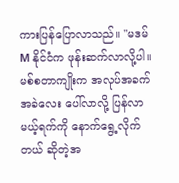ကားပြန်ပြောလာသည်။ "မဒမ် M နိုင်ငံက ဖုန်းဆက်လာလို့ပါ။ မစ်စတာကျိုးက အလုပ်အခက်အခဲလေး ပေါ်လာလို့ ပြန်လာမယ့်ရက်ကို နောက်ရွေ့လိုက်တယ် ဆိုတဲ့အ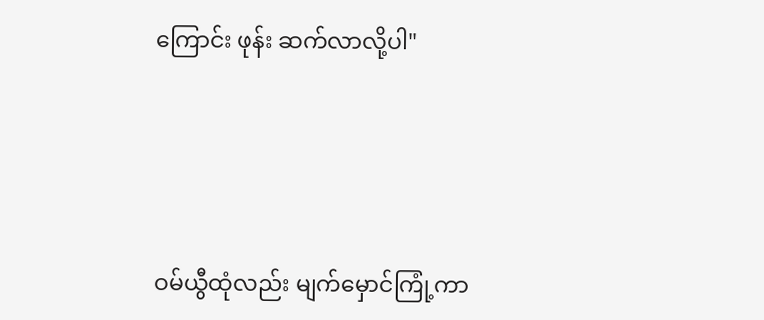ကြောင်း ဖုန်း ဆက်လာလို့ပါ"





ဝမ်ယွီထုံလည်း မျက်မှောင်ကြုံ့ကာ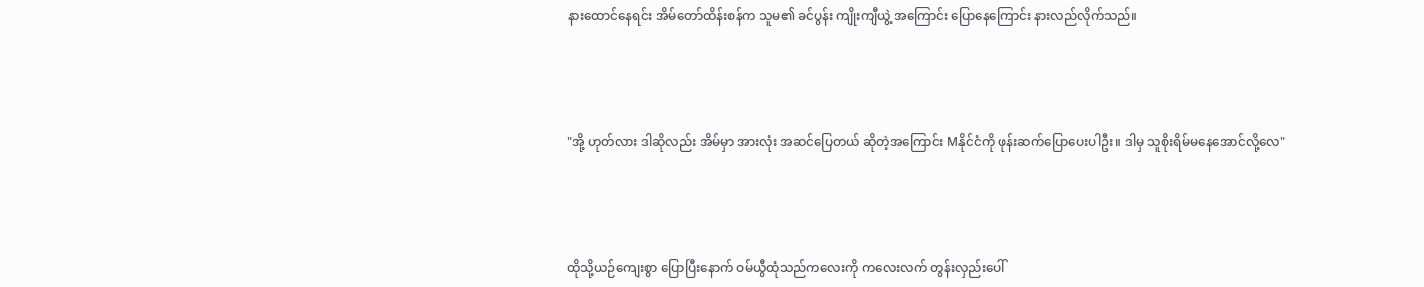နားထောင်နေရင်း အိမ်တော်ထိန်းစန်က သူမ၏ ခင်ပွန်း ကျိုးကျီယွဲ့ အကြောင်း ပြောနေကြောင်း နားလည်လိုက်သည်။





"အို့ ဟုတ်လား ဒါဆိုလည်း အိမ်မှာ အားလုံး အဆင်ပြေတယ် ဆိုတဲ့အကြောင်း Mနိုင်ငံကို ဖုန်းဆက်ပြောပေးပါဦး။ ဒါမှ သူစိုးရိမ်မနေအောင်လို့လေ"





ထိုသို့ယဉ်ကျေးစွာ ပြောပြီးနောက် ဝမ်ယွီထုံသည်ကလေးကို ကလေးလက် တွန်းလှည်းပေါ်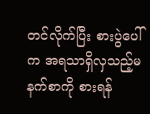တင်လိုက်ပြီး စားပွဲပေါ်က အရသာရှိလှသည့်မနက်စာကို စားရန်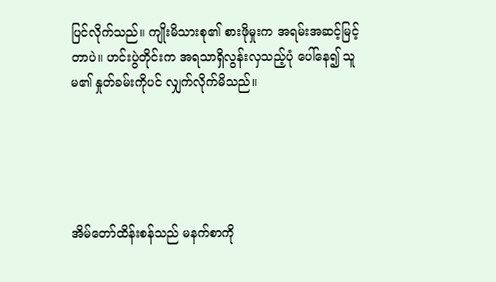ပြင်လိုက်သည်။ ကျိုးမိသားစု၏ စားဖိုမှုးက အရမ်းအဆင့်မြင့်တာပဲ။ ဟင်းပွဲတိုင်းက အရသာရှိလွန်းလှသည့်ပုံ‌ ပေါ်နေ၍ သူမ၏ နှုတ်ခမ်းကိုပင် လျှက်လိုက်မိသည်။





အိမ်တော်ထိန်းစန်သည် မနက်စာကို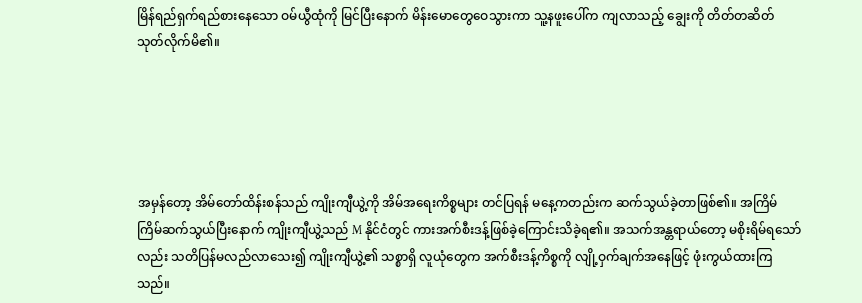မြိန်ရည်ရှက်ရည်စားနေသော ဝမ်ယွီထုံကို မြင်ပြီးနောက် မိန်းမောတွေဝေသွားကာ သူ့နဖူးပေါ်က ကျလာသည့် ချွေးကို တိတ်တဆိတ် သုတ်လိုက်မိ၏။





အမှန်တော့ အိမ်တော်ထိန်းစန်သည် ကျိုးကျီယွဲ့ကို အိမ်အရေးကိစ္စများ တင်ပြရန် မနေ့ကတည်းက ဆက်သွယ်ခဲ့တာဖြစ်၏။ အကြိမ်ကြိမ်ဆက်သွယ်ပြီးနောက် ကျိုးကျီယွဲ့သည် M နိုင်ငံတွင် ကားအက်စီးဒန့်ဖြစ်ခဲ့ကြောင်းသိခဲ့ရ၏။ အသက်အန္တရာယ်တော့ မစိုးရိမ်ရသော်လည်း သတိပြန်မလည်လာသေး၍ ကျိုးကျီယွဲ့၏ သစ္စာရှိ လူယုံတွေက အက်စီးဒန့်ကိစ္စကို လျို့ဝှက်ချက်အနေဖြင့် ဖုံးကွယ်ထားကြသည်။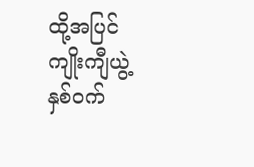ထို့အပြင် ကျိုးကျီယွဲ့ နှစ်ဝက်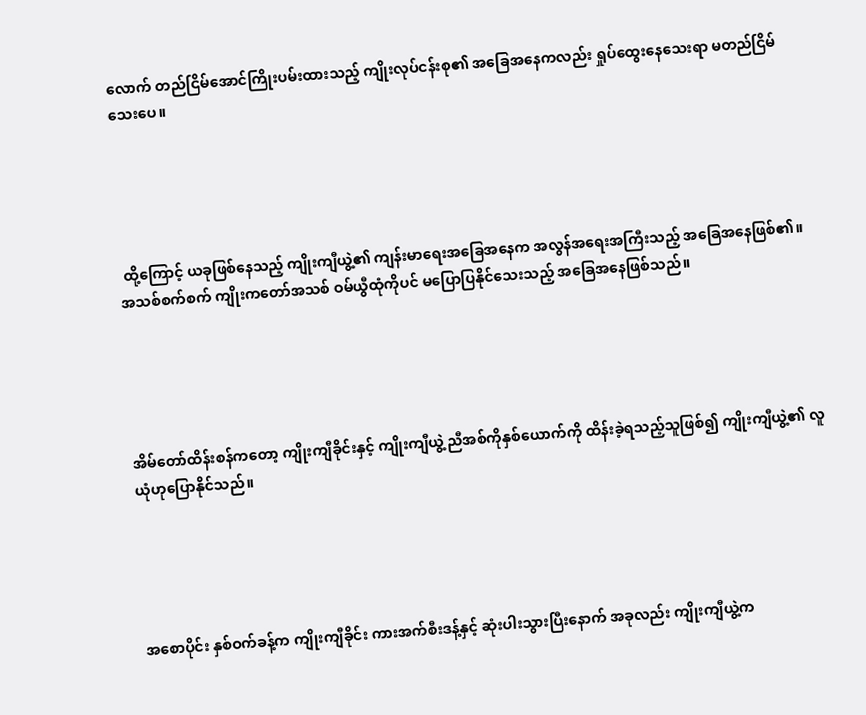လောက် တည်ငြိမ်အောင်ကြိုးပမ်းထားသည့် ကျိုးလုပ်ငန်းစု၏ အ‌ခြေအနေကလည်း ရှုပ်ထွေးနေသေးရာ မတည်ငြိမ်သေးပေ။





 ထို့ကြောင့် ယခုဖြစ်နေသည့် ကျိုးကျီယွဲ့၏ ကျန်းမာရေးအခြေအနေက အလွန်အရေးအကြီးသည့် အခြေအနေဖြစ်၏။ အသစ်စက်စက် ကျိုးကတော်အသစ် ဝမ်ယွီထုံကိုပင် မပြောပြနိုင်သေးသည့် အ‌ခြေအနေဖြစ်သည်။





အိမ်တော်ထိန်းစန်ကတော့ ကျိုးကျီခိုင်းနှင့် ကျိုးကျီယွဲ့ ညီအစ်ကိုနှစ်ယောက်ကို ထိန်းခဲ့ရသည့်သူဖြစ်၍ ကျိုးကျီယွဲ့၏ လူယုံဟုပြောနိုင်သည်။





အစောပိုင်း နှစ်ဝက်ခန့်က ကျိုးကျီခိုင်း ကားအက်စီးဒန့်နှင့် ဆုံးပါးသွားပြီးနောက် အခုလည်း ကျိုးကျီယွဲ့က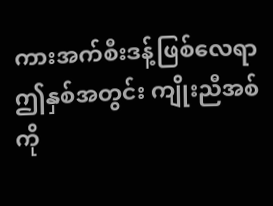ကားအက်စီးဒန့်ဖြစ်လေရာ ဤနှစ်အတွင်း ကျိုးညီအစ်ကို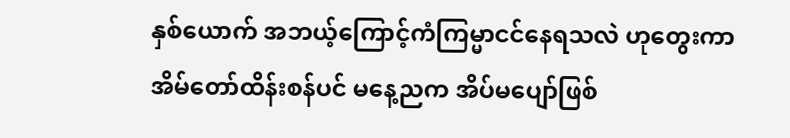နှစ်ယောက် အဘယ့်ကြောင့်ကံကြမ္မာငင်နေရသလဲ ဟုတွေးကာ အိမ်တော်ထိန်းစန်ပင် မနေ့ညက အိပ်မပျော်ဖြစ်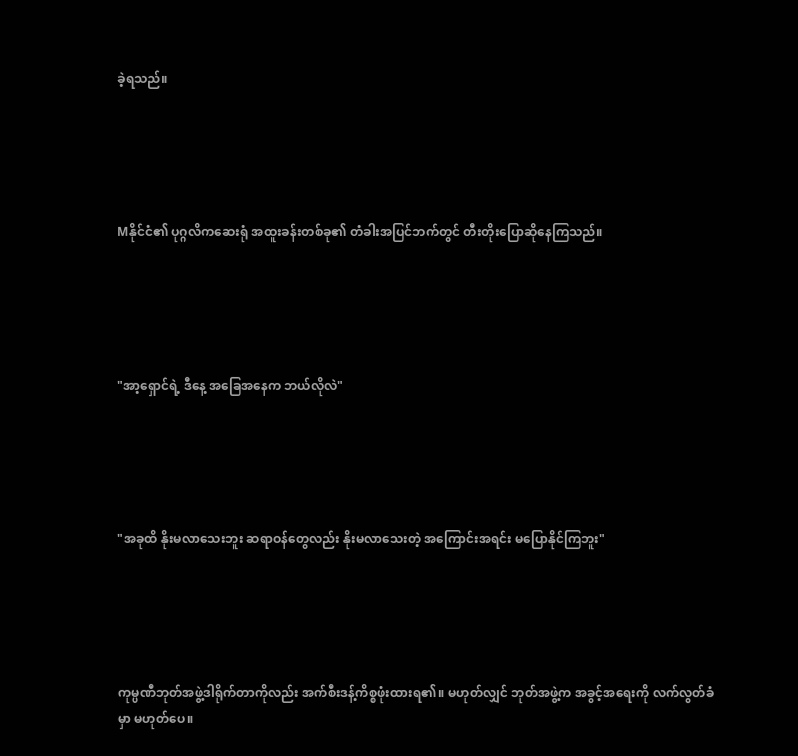ခဲ့ရသည်။





Mနိုင်ငံ၏ ပုဂ္ဂလိကဆေးရုံ အထူးခန်းတစ်ခု၏ တံခါးအပြင်ဘက်တွင် တီးတိုးပြောဆိုနေကြသည်။





"အာ့ရှောင်ရဲ့ ဒီနေ့ အခြေအနေက ဘယ်လိုလဲ"





"အခုထိ နိုးမလာသေးဘူး ဆရာဝန်တွေလည်း နိုးမလာသေးတဲ့ အကြောင်းအရင်း မပြောနိုင်ကြဘူး"





ကုမ္ပဏီဘုတ်အဖွဲ့ဒါရိုက်တာကိုလည်း အက်စီးဒန့်ကိစ္စဖုံးထားရ၏။ မဟုတ်လျှင် ဘုတ်အဖွဲ့က အခွင့်အရေးကို လက်လွတ်ခံမှာ မဟုတ်ပေ။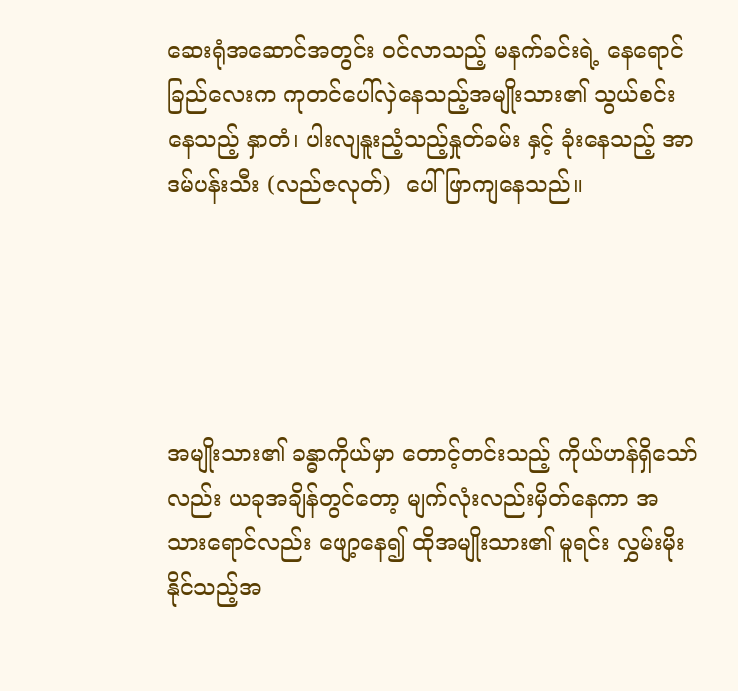ဆေးရုံအဆောင်အတွင်း ဝင်လာသည့် မနက်ခင်းရဲ့ နေရောင်ခြည်လေးက ကုတင်ပေါ်လှဲနေသည့်အမျိုးသား၏ သွယ်စင်းနေသည့် နှာတံ၊ ပါးလျနူးညံ့သည့်နှုတ်ခမ်း နှင့် ခုံးနေသည့် အာဒမ်ပန်းသီး (လည်ဇလုတ်)  ပေါ်ဖြာကျနေသည်။





အမျိုးသား၏ ခန္ဓာကိုယ်မှာ တောင့်တင်းသည့် ကိုယ်ဟန်ရှိသော်လည်း ယခုအချိန်တွင်တော့ မျက်လုံးလည်းမှိတ်နေကာ အသားရောင်လည်း ဖျော့နေ၍ ထိုအမျိုးသား၏ မူရင်း လွှမ်းမိုးနိုင်သည့်အ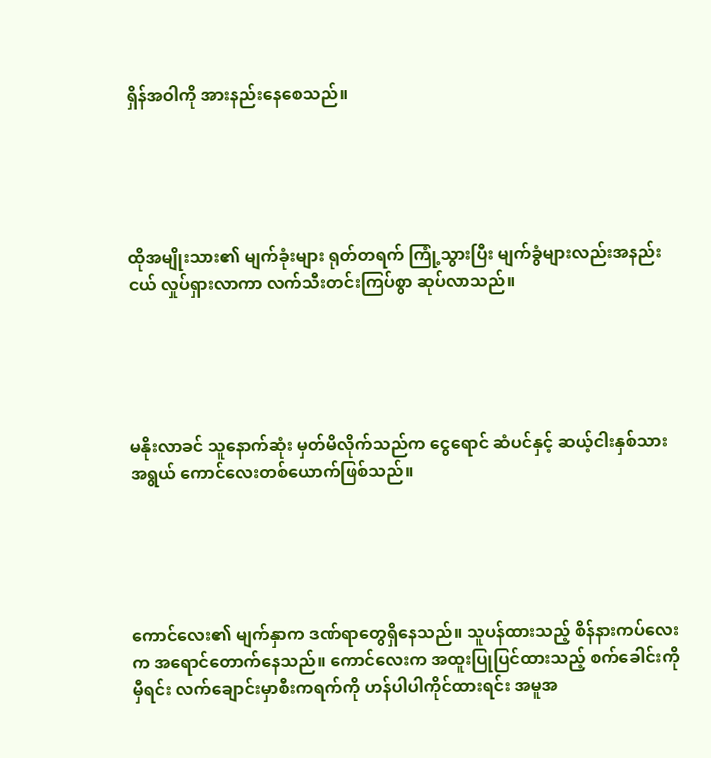ရှိန်အဝါကို အားနည်းနေစေသည်။





ထိုအမျိုးသား၏ မျက်ခုံးများ ရုတ်တရက် ကြုံ့သွားပြီး မျက်ခွံများလည်းအနည်းငယ် လှုပ်ရှားလာကာ လက်သီးတင်းကြပ်စွာ ဆုပ်လာသည်။





မနိုးလာခင် သူနောက်ဆုံး မှတ်မိလိုက်သည်က ငွေရောင် ဆံပင်နှင့် ဆယ့်ငါးနှစ်သားအရွယ် ကောင်လေးတစ်ယောက်ဖြစ်သည်။





ကောင်လေး၏ မျက်နှာက ဒဏ်ရာတွေရှိနေသည်။ သူပန်ထားသည့် စိန်နားကပ်လေးက အရောင်တောက်နေသည်။ ကောင်လေးက အထူးပြုပြင်ထားသည့် စက်ခေါင်းကိုမှီရင်း လက်ချောင်းမှာစီးကရက်ကို ဟန်ပါပါကိုင်ထားရင်း အမူအ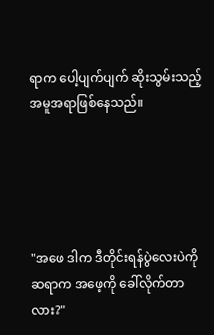ရာက ပေါ့ပျက်ပျက် ဆိုးသွမ်းသည့် အမူအရာဖြစ်နေသည်။





"အဖေ ဒါက ဒီတိုင်းရန်ပွဲလေးပဲကို ဆရာက အဖေ့ကို ခေါ်လိုက်တာလား?"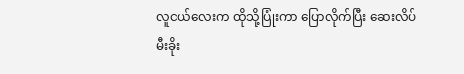လူငယ်လေးက ထိုသို့ပြုံးကာ ပြောလိုက်ပြီး ဆေးလိပ်မီးခိုး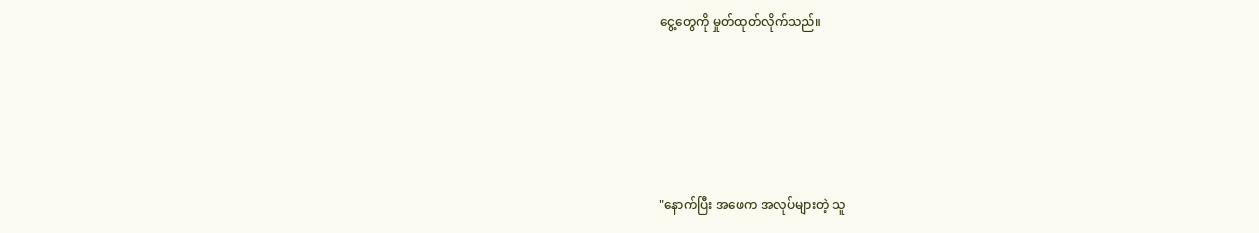ငွေ့တွေကို မှုတ်ထုတ်လိုက်သည်။





"နောက်ပြီး အဖေက အလုပ်များတဲ့ သူ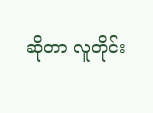ဆိုတာ လူတိုင်း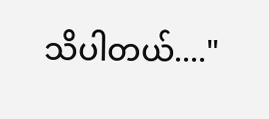သိပါတယ်...."